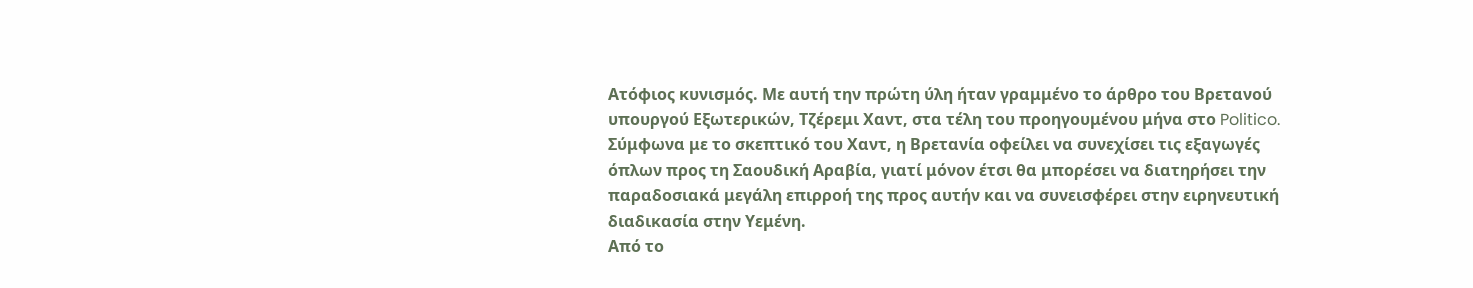Aτόφιος κυνισμός. Με αυτή την πρώτη ύλη ήταν γραμμένο το άρθρο του Βρετανού υπουργού Εξωτερικών, Τζέρεμι Χαντ, στα τέλη του προηγουμένου μήνα στο Politico. Σύμφωνα με το σκεπτικό του Χαντ, η Βρετανία οφείλει να συνεχίσει τις εξαγωγές όπλων προς τη Σαουδική Αραβία, γιατί μόνον έτσι θα μπορέσει να διατηρήσει την παραδοσιακά μεγάλη επιρροή της προς αυτήν και να συνεισφέρει στην ειρηνευτική διαδικασία στην Υεμένη.
Από το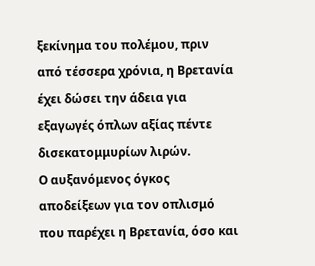ξεκίνημα του πολέμου, πριν από τέσσερα χρόνια, η Βρετανία έχει δώσει την άδεια για εξαγωγές όπλων αξίας πέντε δισεκατομμυρίων λιρών.
Ο αυξανόμενος όγκος αποδείξεων για τον οπλισμό που παρέχει η Βρετανία, όσο και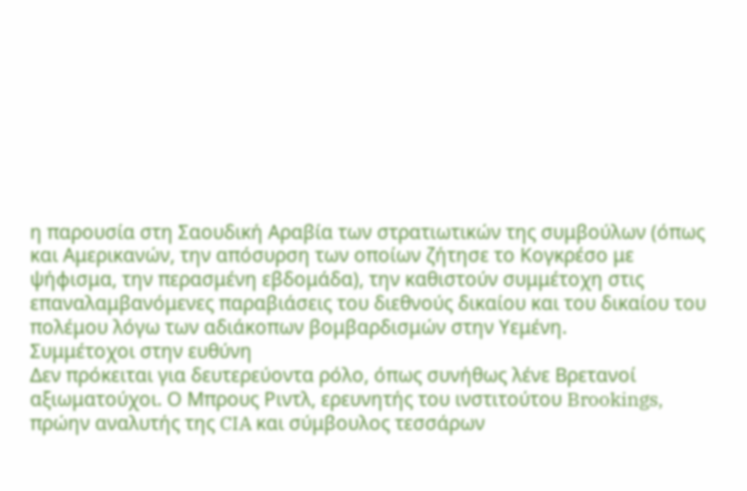η παρουσία στη Σαουδική Αραβία των στρατιωτικών της συμβούλων (όπως και Αμερικανών, την απόσυρση των οποίων ζήτησε το Κογκρέσο με ψήφισμα, την περασμένη εβδομάδα), την καθιστούν συμμέτοχη στις επαναλαμβανόμενες παραβιάσεις του διεθνούς δικαίου και του δικαίου του πολέμου λόγω των αδιάκοπων βομβαρδισμών στην Υεμένη.
Συμμέτοχοι στην ευθύνη
Δεν πρόκειται για δευτερεύοντα ρόλο, όπως συνήθως λένε Βρετανοί αξιωματούχοι. Ο Μπρους Ριντλ, ερευνητής του ινστιτούτου Brookings, πρώην αναλυτής της CIA και σύμβουλος τεσσάρων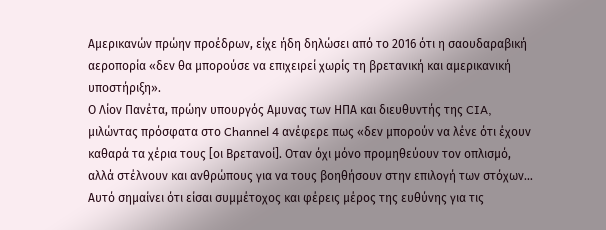Αμερικανών πρώην προέδρων, είχε ήδη δηλώσει από το 2016 ότι η σαουδαραβική αεροπορία «δεν θα μπορούσε να επιχειρεί χωρίς τη βρετανική και αμερικανική υποστήριξη».
Ο Λίον Πανέτα, πρώην υπουργός Αμυνας των ΗΠΑ και διευθυντής της CIA, μιλώντας πρόσφατα στο Channel 4 ανέφερε πως «δεν μπορούν να λένε ότι έχουν καθαρά τα χέρια τους [οι Βρετανοί]. Οταν όχι μόνο προμηθεύουν τον οπλισμό, αλλά στέλνουν και ανθρώπους για να τους βοηθήσουν στην επιλογή των στόχων… Αυτό σημαίνει ότι είσαι συμμέτοχος και φέρεις μέρος της ευθύνης για τις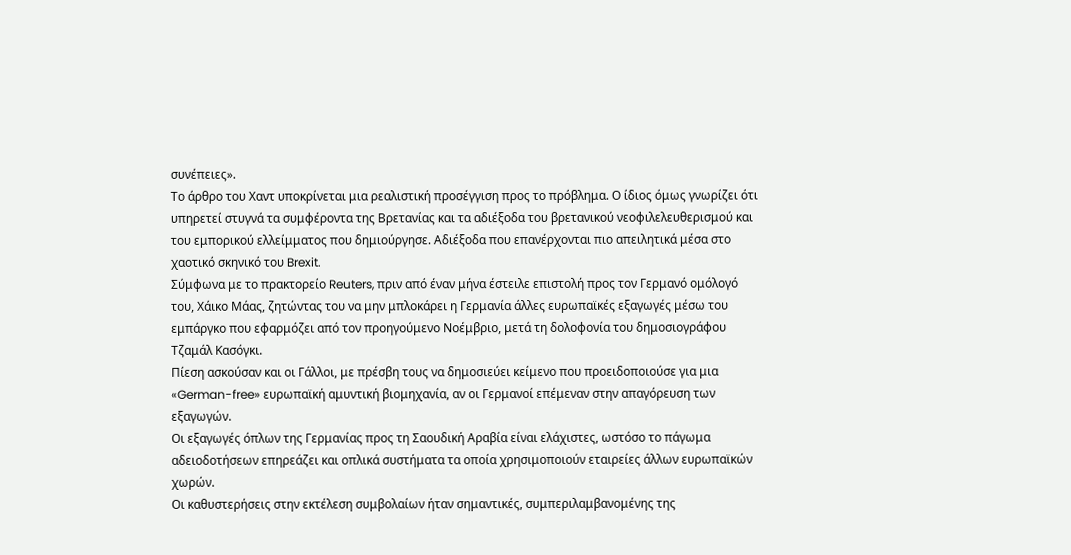συνέπειες».
Το άρθρο του Χαντ υποκρίνεται μια ρεαλιστική προσέγγιση προς το πρόβλημα. Ο ίδιος όμως γνωρίζει ότι υπηρετεί στυγνά τα συμφέροντα της Βρετανίας και τα αδιέξοδα του βρετανικού νεοφιλελευθερισμού και του εμπορικού ελλείμματος που δημιούργησε. Αδιέξοδα που επανέρχονται πιο απειλητικά μέσα στο χαοτικό σκηνικό του Brexit.
Σύμφωνα με το πρακτορείο Reuters, πριν από έναν μήνα έστειλε επιστολή προς τον Γερμανό ομόλογό του, Χάικο Μάας, ζητώντας του να μην μπλοκάρει η Γερμανία άλλες ευρωπαϊκές εξαγωγές μέσω του εμπάργκο που εφαρμόζει από τον προηγούμενο Νοέμβριο, μετά τη δολοφονία του δημοσιογράφου Τζαμάλ Κασόγκι.
Πίεση ασκούσαν και οι Γάλλοι, με πρέσβη τους να δημοσιεύει κείμενο που προειδοποιούσε για μια «German-free» ευρωπαϊκή αμυντική βιομηχανία, αν οι Γερμανοί επέμεναν στην απαγόρευση των εξαγωγών.
Οι εξαγωγές όπλων της Γερμανίας προς τη Σαουδική Αραβία είναι ελάχιστες, ωστόσο το πάγωμα αδειοδοτήσεων επηρεάζει και οπλικά συστήματα τα οποία χρησιμοποιούν εταιρείες άλλων ευρωπαϊκών χωρών.
Οι καθυστερήσεις στην εκτέλεση συμβολαίων ήταν σημαντικές, συμπεριλαμβανομένης της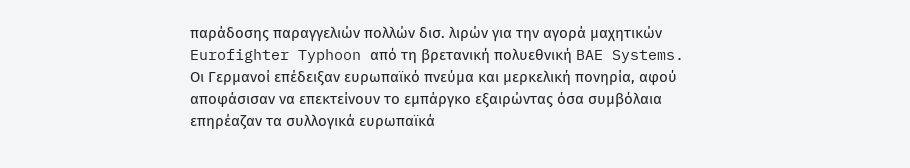παράδοσης παραγγελιών πολλών δισ. λιρών για την αγορά μαχητικών Eurofighter Typhoon από τη βρετανική πολυεθνική BAE Systems.
Οι Γερμανοί επέδειξαν ευρωπαϊκό πνεύμα και μερκελική πονηρία, αφού αποφάσισαν να επεκτείνουν το εμπάργκο εξαιρώντας όσα συμβόλαια επηρέαζαν τα συλλογικά ευρωπαϊκά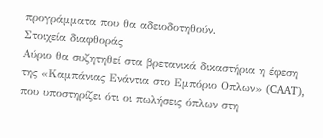προγράμματα που θα αδειοδοτηθούν.
Στοιχεία διαφθοράς
Αύριο θα συζητηθεί στα βρετανικά δικαστήρια η έφεση της «Καμπάνιας Ενάντια στο Εμπόριο Οπλων» (CAAT), που υποστηρίζει ότι οι πωλήσεις όπλων στη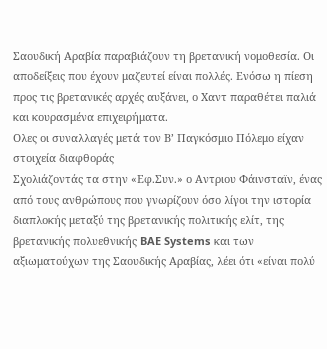Σαουδική Αραβία παραβιάζουν τη βρετανική νομοθεσία. Οι αποδείξεις που έχουν μαζευτεί είναι πολλές. Ενόσω η πίεση προς τις βρετανικές αρχές αυξάνει, ο Χαντ παραθέτει παλιά και κουρασμένα επιχειρήματα.
Ολες οι συναλλαγές μετά τον Β’ Παγκόσμιο Πόλεμο είχαν στοιχεία διαφθοράς
Σχολιάζοντάς τα στην «Εφ.Συν.» ο Αντριου Φάινσταϊν, ένας από τους ανθρώπους που γνωρίζουν όσο λίγοι την ιστορία διαπλοκής μεταξύ της βρετανικής πολιτικής ελίτ, της βρετανικής πολυεθνικής BAE Systems και των αξιωματούχων της Σαουδικής Αραβίας, λέει ότι «είναι πολύ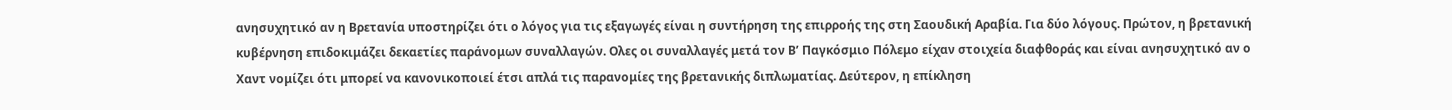ανησυχητικό αν η Βρετανία υποστηρίζει ότι ο λόγος για τις εξαγωγές είναι η συντήρηση της επιρροής της στη Σαουδική Αραβία. Για δύο λόγους. Πρώτον, η βρετανική κυβέρνηση επιδοκιμάζει δεκαετίες παράνομων συναλλαγών. Ολες οι συναλλαγές μετά τον Β’ Παγκόσμιο Πόλεμο είχαν στοιχεία διαφθοράς και είναι ανησυχητικό αν ο Χαντ νομίζει ότι μπορεί να κανονικοποιεί έτσι απλά τις παρανομίες της βρετανικής διπλωματίας. Δεύτερον, η επίκληση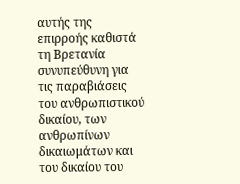αυτής της επιρροής καθιστά τη Βρετανία συνυπεύθυνη για τις παραβιάσεις του ανθρωπιστικού δικαίου, των ανθρωπίνων δικαιωμάτων και του δικαίου του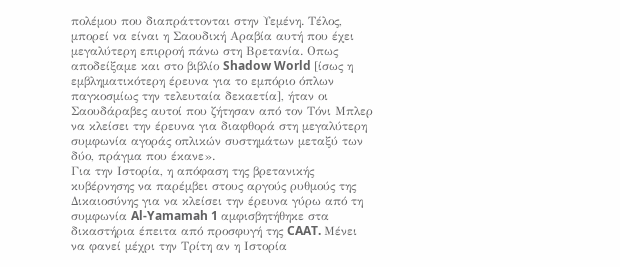πολέμου που διαπράττονται στην Υεμένη. Τέλος, μπορεί να είναι η Σαουδική Αραβία αυτή που έχει μεγαλύτερη επιρροή πάνω στη Βρετανία. Οπως αποδείξαμε και στο βιβλίο Shadow World [ίσως η εμβληματικότερη έρευνα για το εμπόριο όπλων παγκοσμίως την τελευταία δεκαετία], ήταν οι Σαουδάραβες αυτοί που ζήτησαν από τον Τόνι Μπλερ να κλείσει την έρευνα για διαφθορά στη μεγαλύτερη συμφωνία αγοράς οπλικών συστημάτων μεταξύ των δύο, πράγμα που έκανε».
Για την Ιστορία, η απόφαση της βρετανικής κυβέρνησης να παρέμβει στους αργούς ρυθμούς της Δικαιοσύνης για να κλείσει την έρευνα γύρω από τη συμφωνία Al-Yamamah 1 αμφισβητήθηκε στα δικαστήρια έπειτα από προσφυγή της CAAT. Μένει να φανεί μέχρι την Τρίτη αν η Ιστορία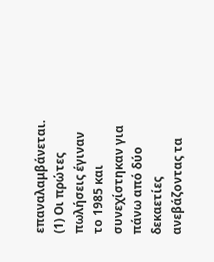επαναλαμβάνεται.
(1) Οι πρώτες πωλήσεις έγιναν το 1985 και συνεχίστηκαν για πάνω από δύο δεκαετίες ανεβάζοντας τα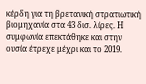κέρδη για τη βρετανική στρατιωτική βιομηχανία στα 43 δισ. λίρες. Η συμφωνία επεκτάθηκε και στην ουσία έτρεχε μέχρι και το 2019.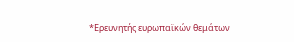*Ερευνητής ευρωπαϊκών θεμάτων